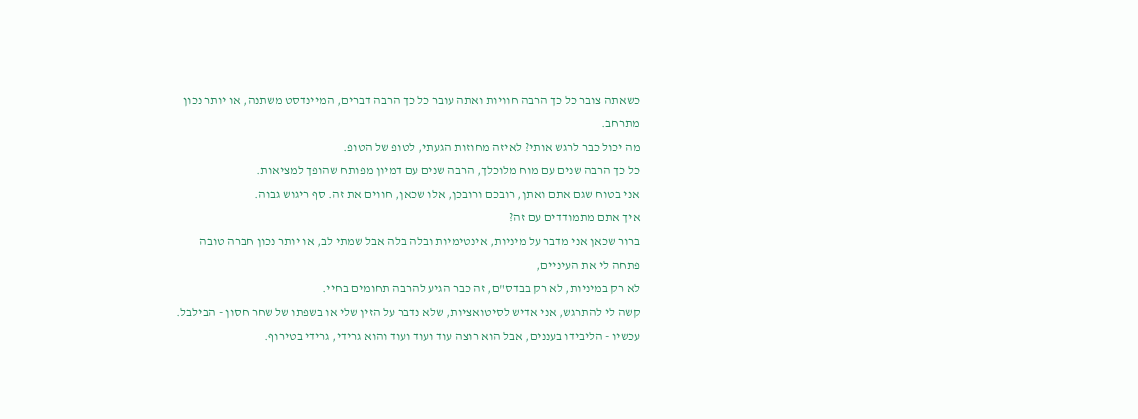כשאתה צובר כל כך הרבה חוויות ואתה עובר כל כך הרבה דברים, המיינדסט משתנה, או יותר נכון מתרחב.
מה יכול כבר לרגש אותי? לאיזה מחוזות הגעתי, לטופ של הטופ.
כל כך הרבה שנים עם מוח מלוכלך, הרבה שנים עם דמיון מפותח שהופך למציאות.
אני בטוח שגם אתם ואתן, רובכם ורובכן, אלו שכאן, חווים את זה. סף ריגוש גבוה.
איך אתם מתמודדים עם זה?
ברור שכאן אני מדבר על מיניות, אינטימיות ובלה בלה אבל שמתי לב, או יותר נכון חברה טובה פתחה לי את העיניים,
לא רק במיניות, לא רק בבדס"ם, זה כבר הגיע להרבה תחומים בחיי.
קשה לי להתרגש, אני אדיש לסיטואציות, שלא נדבר על הזין שלי או בשפתו של שחר חסון - הבילבל.
עכשיו - הליבידו בעננים, אבל הוא רוצה עוד ועוד ועוד והוא גרידי, גרידי בטירוף.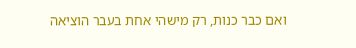ואם כבר כנות, רק מישהי אחת בעבר הוציאה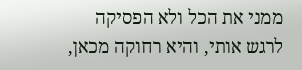ממני את הכל ולא הפסיקה לרגש אותי, והיא רחוקה מכאן,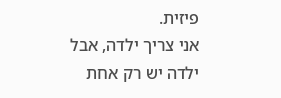פיזית.
אני צריך ילדה, אבל ילדה יש רק אחת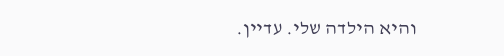והיא הילדה שלי. עדיין.